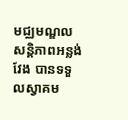មជ្ឈមណ្ឌលសន្ដិភាពអន្លង់វែង បានទទួលស្វាគម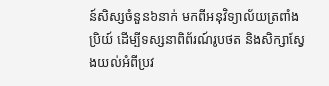ន៍សិស្សចំនួន៦នាក់ មកពីអនុវិទ្យាល័យត្រពាំងប្រិយ៍ ដើម្បីទស្សនាពិព័រណ៍រូបថត និងសិក្សាស្វែងយល់អំពីប្រវ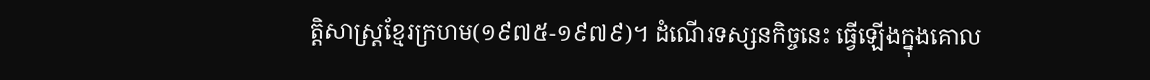ត្តិសាស្ត្រខ្មែរក្រហម(១៩៧៥-១៩៧៩)។ ដំណើរទស្សនកិច្ចនេះ ធ្វើឡើងក្នុងគោល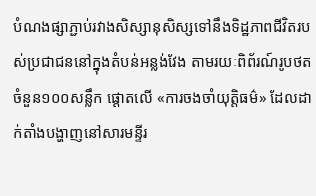បំណងផ្សាភ្ជាប់រវាងសិស្សានុសិស្សទៅនឹងទិដ្ឋភាពជីវិតរបស់ប្រជាជននៅក្នុងតំបន់អន្លង់វែង តាមរយៈពិព័រណ៍រូបថតចំនួន១០០សន្លឹក ផ្ដោតលើ «ការចងចាំយុតិ្តធម៌» ដែលដាក់តាំងបង្ហាញនៅសារមន្ទីរ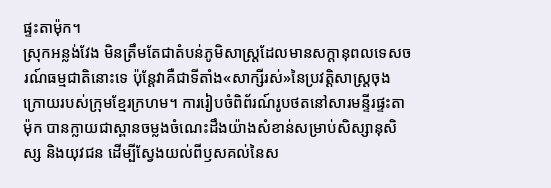ផ្ទះតាម៉ុក។
ស្រុកអន្លង់វែង មិនត្រឹមតែជាតំបន់ភូមិសាស្ត្រដែលមានសក្ដានុពលទេសចរណ៍ធម្មជាតិនោះទេ ប៉ុន្តែវាគឺជាទីតាំង«សាក្សីរស់»នៃប្រវត្តិសាស្ត្រចុងក្រោយរបស់ក្រុមខ្មែរក្រហម។ ការរៀបចំពិព័រណ៍រូបថតនៅសារមន្ទីរផ្ទះតាម៉ុក បានក្លាយជាស្ពានចម្លងចំណេះដឹងយ៉ាងសំខាន់សម្រាប់សិស្សានុសិស្ស និងយុវជន ដើម្បីស្វែងយល់ពីឫសគល់នៃស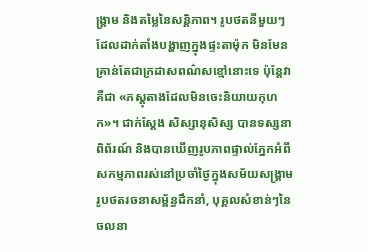ង្គ្រាម និងតម្លៃនៃសន្តិភាព។ រូបថតនីមួយៗដែលដាក់តាំងបង្ហាញក្នុងផ្ទះតាម៉ុក មិនមែនគ្រាន់តែជាក្រដាសពណ៌សខ្មៅនោះទេ ប៉ុន្តែវាគឺជា «ភស្តុតាងដែលមិនចេះនិយាយកុហក»។ ជាក់ស្តែង សិស្សានុសិស្ស បានទស្សនាពិព័រណ៍ និងបានឃើញរូបភាពផ្ទាល់ភ្នែកអំពីសកម្មភាពរស់នៅប្រចាំថ្ងៃក្នុងសម័យសង្គ្រាម រូបថតរចនាសម្ព័ន្ធដឹកនាំ, បុគ្គលសំខាន់ៗនៃចលនា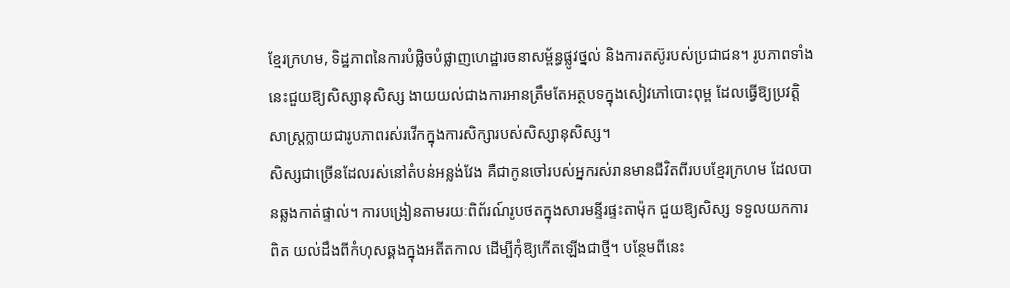ខ្មែរក្រហម, ទិដ្ឋភាពនៃការបំផ្លិចបំផ្លាញហេដ្ឋារចនាសម្ព័ន្ធផ្លូវថ្នល់ និងការតស៊ូរបស់ប្រជាជន។ រូបភាពទាំងនេះជួយឱ្យសិស្សានុសិស្ស ងាយយល់ជាងការអានត្រឹមតែអត្ថបទក្នុងសៀវភៅបោះពុម្ព ដែលធ្វើឱ្យប្រវត្តិសាស្ត្រក្លាយជារូបភាពរស់រវើកក្នុងការសិក្សារបស់សិស្សានុសិស្ស។
សិស្សជាច្រើនដែលរស់នៅតំបន់អន្លង់វែង គឺជាកូនចៅរបស់អ្នករស់រានមានជីវិតពីរបបខ្មែរក្រហម ដែលបានឆ្លងកាត់ផ្ទាល់។ ការបង្រៀនតាមរយៈពិព័រណ៍រូបថតក្នុងសារមន្ទីរផ្ទះតាម៉ុក ជួយឱ្យសិស្ស ទទួលយកការពិត យល់ដឹងពីកំហុសឆ្គងក្នុងអតីតកាល ដើម្បីកុំឱ្យកើតឡើងជាថ្មី។ បន្ថែមពីនេះ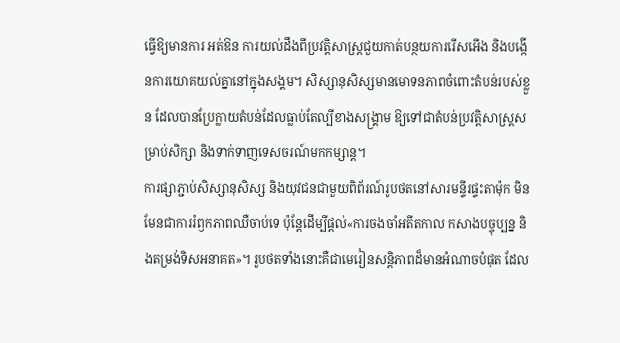ធ្វើឱ្យមានការ អត់ឱន ការយល់ដឹងពីប្រវត្តិសាស្ត្រជួយកាត់បន្ថយការរើសអើង និងបង្កើនការយោគយល់គ្នានៅក្នុងសង្គម។ សិស្សានុសិស្សមានមោទនភាពចំពោះតំបន់របស់ខ្លួន ដែលបានប្រែក្លាយតំបន់ដែលធ្លាប់តែល្បីខាងសង្គ្រាម ឱ្យទៅជាតំបន់ប្រវត្តិសាស្ត្រសម្រាប់សិក្សា និងទាក់ទាញទេសចរណ៍មកកម្សាន្ត។
ការផ្សាភ្ជាប់សិស្សានុសិស្ស និងយុវជនជាមួយពិព័រណ៍រូបថតនៅសារមន្ទីរផ្ទះតាម៉ុក មិនមែនជាការរំឭកភាពឈឺចាប់ទេ ប៉ុន្តែដើម្បីផ្ដល់«ការចងចាំអតីតកាល កសាងបច្ចុប្បន្ន និងតម្រង់ទិសអនាគត»។ រូបថតទាំងនោះគឺជាមេរៀនសន្តិភាពដ៏មានអំណាចបំផុត ដែល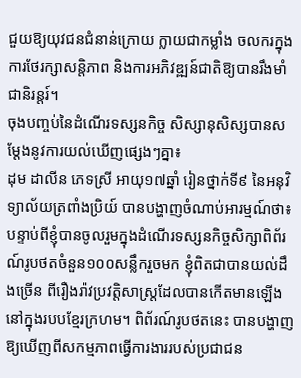ជួយឱ្យយុវជនជំនាន់ក្រោយ ក្លាយជាកម្លាំង ចលករក្នុងការថែរក្សាសន្តិភាព និងការអភិវឌ្ឍន៍ជាតិឱ្យបានរឹងមាំជានិរន្តរ៍។
ចុងបញ្ចប់នៃដំណើរទស្សនកិច្ច សិស្សានុសិស្សបានសម្ដែងនូវការយល់ឃើញផ្សេងៗគ្នា៖
ដុម ដាលីន ភេទស្រី អាយុ១៧ឆ្នាំ រៀនថ្នាក់ទី៩ នៃអនុវិទ្យាល័យត្រពាំងប្រិយ៍ បានបង្ហាញចំណាប់អារម្មណ៍ថា៖ បន្ទាប់ពីខ្ញុំបានចូលរួមក្នុងដំណើរទស្សនកិច្ចសិក្សាពិព័រណ៍រូបថតចំនួន១០០សន្លឹករួចមក ខ្ញុំពិតជាបានយល់ដឹងច្រើន ពីរឿងរ៉ាវប្រវត្តិសាស្រ្តដែលបានកើតមានឡើងនៅក្នុងរបបខ្មែរក្រហម។ ពិព័រណ៍រូបថតនេះ បានបង្ហាញឱ្យឃើញពីសកម្មភាពធ្វើការងាររបស់ប្រជាជន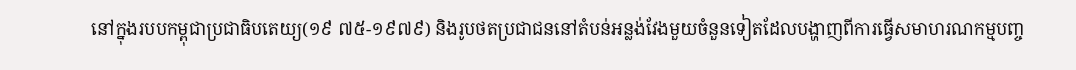នៅក្នុងរបបកម្ពុជាប្រជាធិបតេយ្យ(១៩ ៧៥-១៩៧៩) និងរូបថតប្រជាជននៅតំបន់អន្លង់វែងមួយចំនួនទៀតដែលបង្ហាញពីការធ្វើសមាហរណកម្មបញ្ច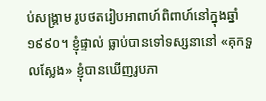ប់សង្គ្រាម រូបថតរៀបអាពាហ៍ពិពាហ៍នៅក្នុងឆ្នាំ១៩៩០។ ខ្ញុំផ្ទាល់ ធ្លាប់បានទៅទស្សនានៅ «គុកទួលស្លែង» ខ្ញុំបានឃើញរូបភា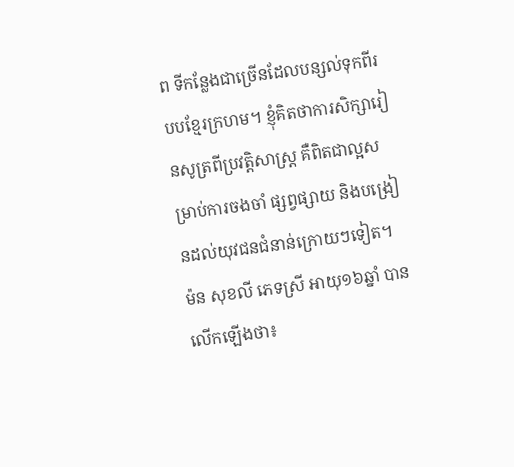ព ទីកន្លែងជាច្រើនដែលបន្សល់ទុកពីរបបខ្មែរក្រហម។ ខ្ញុំគិតថាការសិក្សារៀនសូត្រពីប្រវត្តិសាស្រ្ត គឺពិតជាល្អសម្រាប់ការចងចាំ ផ្សព្វផ្សាយ និងបង្រៀនដល់យុវជនជំនាន់ក្រោយៗទៀត។
ម៉ន សុខលី ភេទស្រី អាយុ១៦ឆ្នាំ បានលើកឡើងថា៖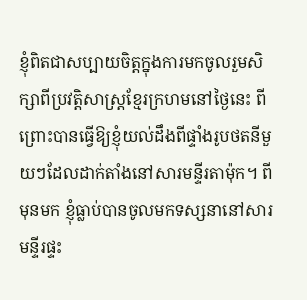ខ្ញុំពិតជាសប្បាយចិត្តក្នុងការមកចូលរួមសិក្សាពីប្រវត្តិសាស្រ្តខ្មែរក្រហមនៅថ្ងៃនេះ ពីព្រោះបានធ្វើឱ្យខ្ញុំយល់ដឹងពីផ្ទាំងរូបថតនីមួយៗដែលដាក់តាំងនៅសារមន្ទីរតាម៉ុក។ ពីមុនមក ខ្ញុំធ្លាប់បានចូលមកទស្សនានៅសារមន្ទីរផ្ទះ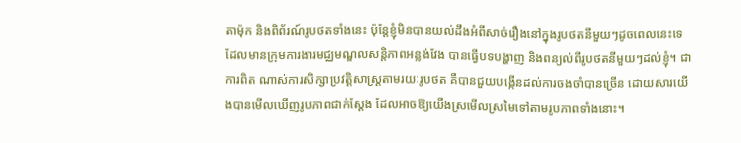តាម៉ុក និងពិព័រណ៍រូបថតទាំងនេះ ប៉ុន្តែខ្ញុំមិនបានយល់ដឹងអំពីសាច់រឿងនៅក្នុងរូបថតនីមួយៗដូចពេលនេះទេ ដែលមានក្រុមការងារមជ្ឈមណ្ឌលសន្តិភាពអន្លង់វែង បានធ្វើបទបង្ហាញ និងពន្យល់ពីរូបថតនីមួយៗដល់ខ្ញុំ។ ជាការពិត ណាស់ការសិក្សាប្រវត្តិសាស្រ្តតាមរយៈរូបថត គឺបានជួយបង្កើនដល់ការចងចាំបានច្រើន ដោយសារយើងបានមើលឃើញរូបភាពជាក់ស្ដែង ដែលអាចឱ្យយើងស្រមើលស្រមៃទៅតាមរូបភាពទាំងនោះ។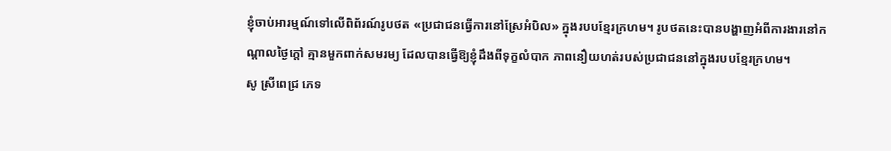ខ្ញុំចាប់អារម្មណ៍ទៅលើពិព័រណ៍រូបថត «ប្រជាជនធ្វើការនៅស្រែអំបិល» ក្នុងរបបខ្មែរក្រហម។ រូបថតនេះបានបង្ហាញអំពីការងារនៅកណ្ដាលថ្ងៃក្ដៅ គ្មានមួកពាក់សមរម្យ ដែលបានធ្វើឱ្យខ្ញុំដឹងពីទុក្ខលំបាក ភាពនឿយហត់របស់ប្រជាជននៅក្នុងរបបខ្មែរក្រហម។
សូ ស្រីពេជ្រ ភេទ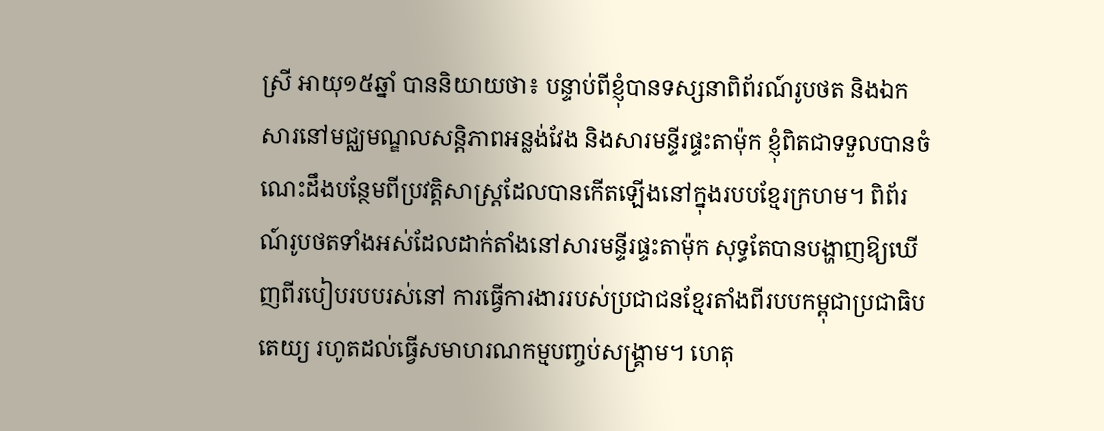ស្រី អាយុ១៥ឆ្នាំ បាននិយាយថា៖ បន្ទាប់ពីខ្ញុំបានទស្សនាពិព័រណ៍រូបថត និងឯកសារនៅមជ្ឈមណ្ឌលសន្តិភាពអន្លង់វែង និងសារមន្ទីរផ្ទះតាម៉ុក ខ្ញុំពិតជាទទួលបានចំណេះដឹងបន្ថែមពីប្រវត្តិសាស្រ្តដែលបានកើតឡើងនៅក្នុងរបបខ្មែរក្រហម។ ពិព័រណ៍រូបថតទាំងអស់ដែលដាក់តាំងនៅសារមន្ទីរផ្ទះតាម៉ុក សុទ្ធតែបានបង្ហាញឱ្យឃើញពីរបៀបរបបរស់នៅ ការធ្វើការងាររបស់ប្រជាជនខ្មែរតាំងពីរបបកម្ពុជាប្រជាធិបតេយ្យ រហូតដល់ធ្វើសមាហរណកម្មបញ្ចប់សង្គ្រាម។ ហេតុ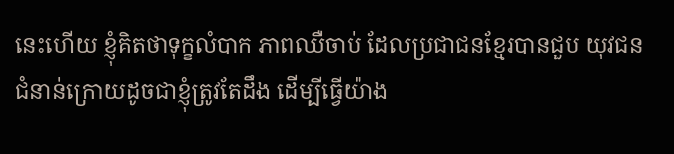នេះហើយ ខ្ញុំគិតថាទុក្ខលំបាក ភាពឈឺចាប់ ដែលប្រជាជនខ្មែរបានជួប យុវជនជំនាន់ក្រោយដូចជាខ្ញុំត្រូវតែដឹង ដើម្បីធ្វើយ៉ាង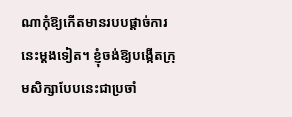ណាកុំឱ្យកើតមានរបបផ្ដាច់ការនេះម្ដងទៀត។ ខ្ញុំចង់ឱ្យបង្កើតក្រុមសិក្សាបែបនេះជាប្រចាំ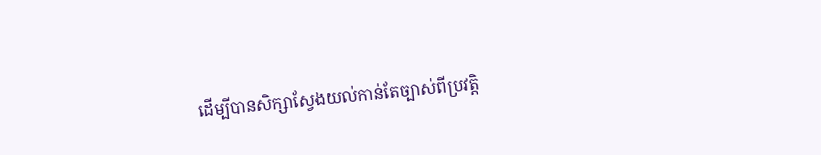ដើម្បីបានសិក្សាស្វែងយល់កាន់តែច្បាស់ពីប្រវត្តិ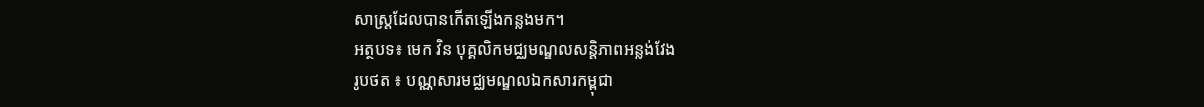សាស្រ្តដែលបានកើតឡើងកន្លងមក។
អត្ថបទ៖ មេក វិន បុគ្គលិកមជ្ឈមណ្ឌលសន្តិភាពអន្លង់វែង
រូបថត ៖ បណ្ណសារមជ្ឈមណ្ឌលឯកសារកម្ពុជា